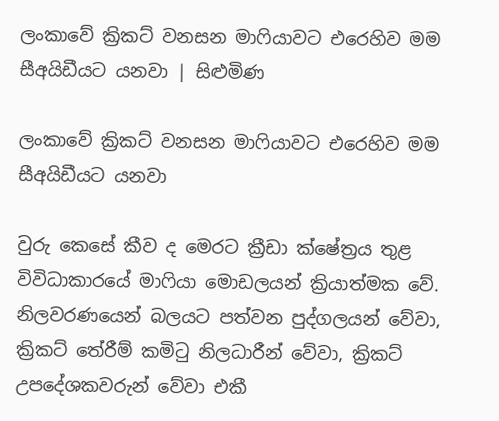ලංකාවේ ක්‍රිකට් වනසන මාෆියාවට එරෙහිව මම සීඅයිඩීයට යනවා | සිළුමිණ

ලංකාවේ ක්‍රිකට් වනසන මාෆියාවට එරෙහිව මම සීඅයිඩීයට යනවා

වුරු කෙසේ කීව ද මෙරට ක්‍රීඩා ක්ෂේත්‍රය තුළ විවිධාකාරයේ මාෆියා මොඩලයන් ක්‍රියාත්මක වේ. නිලවරණයෙන් බලයට පත්වන පුද්ගලයන් වේවා, ක්‍රිකට් තේරීම් කමිටු නිලධාරීන් වේවා, ක්‍රිකට් උපදේශකවරුන් වේවා එකී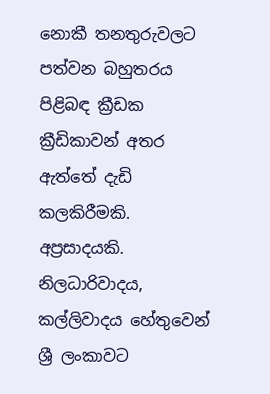නොකී තනතුරුවලට පත්වන බහුතරය පිළිබඳ ක්‍රීඩක ක්‍රීඩිකාවන් අතර ඇත්තේ දැඩි කලකිරීමකි. අප්‍රසාදයකි. නිලධාරිවාදය, කල්ලිවාදය හේතුවෙන් ශ්‍රී ලංකාවට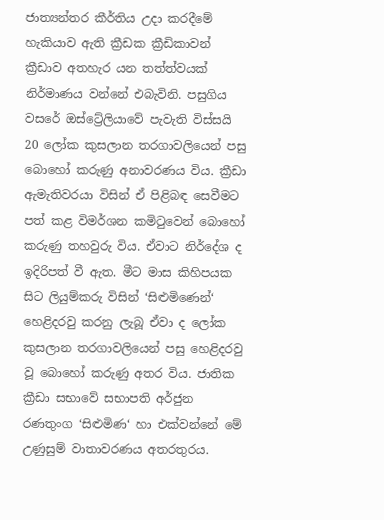ජාත්‍යන්තර කීර්තිය උදා කරදීමේ හැකියාව ඇති ක්‍රීඩක ක්‍රීඩිකාවන් ක්‍රීඩාව අතහැර යන තත්ත්වයක් නිර්මාණය වන්නේ එබැවිනි. පසුගිය වසරේ ඔස්ට්‍රේලියාවේ පැවැති විස්සයි 20 ලෝක කුසලාන තරගාවලියෙන් පසු බොහෝ කරුණු අනාවරණය විය. ක්‍රීඩා ඇමැතිවරයා විසින් ඒ පිළිබඳ සෙවීමට පත් කළ විමර්ශන කමිටුවෙන් බොහෝ කරුණු තහවුරු විය. ඒවාට නිර්දේශ ද ඉදිරිපත් වී ඇත. මීට මාස කිහිපයක සිට ලියුම්කරු විසින් ‘සිළුමිණෙන්‘ හෙළිදරවු කරනු ලැබූ ඒවා ද ලෝක කුසලාන තරගාවලියෙන් පසු හෙළිදරවු වූ බොහෝ කරුණු අතර විය. ජාතික ක්‍රීඩා සභාවේ සභාපති අර්ජුන රණතුංග ‘සිළුමිණ‘ හා එක්වන්නේ මේ උණුසුම් වාතාවරණය අතරතුරය.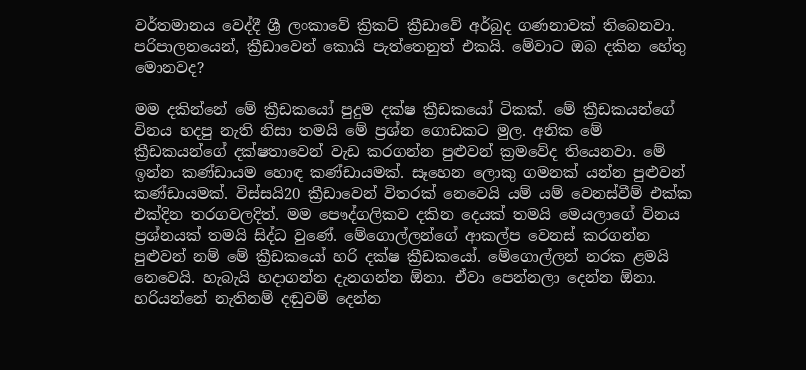වර්තමානය වෙද්දී ශ්‍රී ලංකාවේ ක්‍රිකට් ක්‍රීඩාවේ අර්බුද ගණනාවක් තිබෙනවා. පරිපාලනයෙන්, ක්‍රීඩාවෙන් කොයි පැත්තෙනුත් එකයි. මේවාට ඔබ දකින හේතු මොනවද?

මම දකින්නේ මේ ක්‍රීඩකයෝ පුදුම දක්ෂ ක්‍රීඩකයෝ ටිකක්. මේ ක්‍රීඩකයන්ගේ විනය හදපු නැති නිසා තමයි මේ ප්‍රශ්න ගොඩකට මුල. අනික මේ ක්‍රීඩකයන්ගේ දක්ෂතාවෙන් වැඩ කරගන්න පුළුවන් ක්‍රමවේද තියෙනවා. මේ ඉන්න කණ්ඩායම හොඳ කණ්ඩායමක්. සෑහෙන ලොකු ගමනක් යන්න පුළුවන් කණ්ඩායමක්. විස්සයි20 ක්‍රීඩාවෙන් විතරක් නෙවෙයි යම් යම් වෙනස්වීම් එක්ක එක්දින තරගවලදිත්. මම පෞද්ගලිකව දකින දෙයක් තමයි මෙයලාගේ විනය ප්‍රශ්නයක් තමයි සිද්ධ වුණේ. මේගොල්ලන්ගේ ආකල්ප වෙනස් කරගන්න පුළුවන් නම් මේ ක්‍රීඩකයෝ හරි දක්ෂ ක්‍රීඩකයෝ. මේගොල්ලන් නරක ළමයි නෙවෙයි. හැබැයි හදාගන්න දැනගන්න ඕනා. ඒවා පෙන්නලා දෙන්න ඕනා. හරියන්නේ නැතිනම් දඬුවම් දෙන්න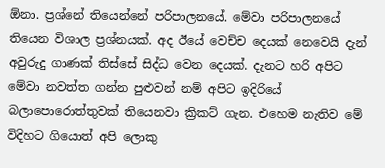ඕනා. ප්‍රශ්නේ තියෙන්නේ පරිපාලනයේ. මේවා පරිපාලනයේ තියෙන විශාල ප්‍රශ්නයක්. අද ඊයේ වෙච්ච දෙයක් නෙවෙයි දැන් අවුරුදු ගාණක් තිස්සේ සිද්ධ වෙන දෙයක්. දැනට හරි අපිට මේවා නවත්ත ගන්න පුළුවන් නම් අපිට ඉදිරියේ බලාපොරොත්තුවක් තියෙනවා ක්‍රිකට් ගැන. එහෙම නැතිව මේ විදිහට ගියොත් අපි ලොකු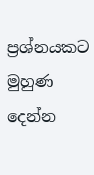ප්‍රශ්නයකට මුහුණ දෙන්න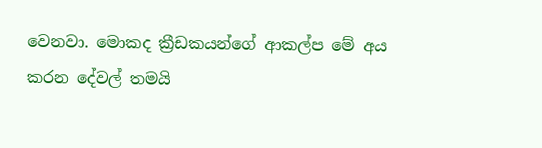වෙනවා. මොකද ක්‍රීඩකයන්ගේ ආකල්ප මේ අය කරන දේවල් තමයි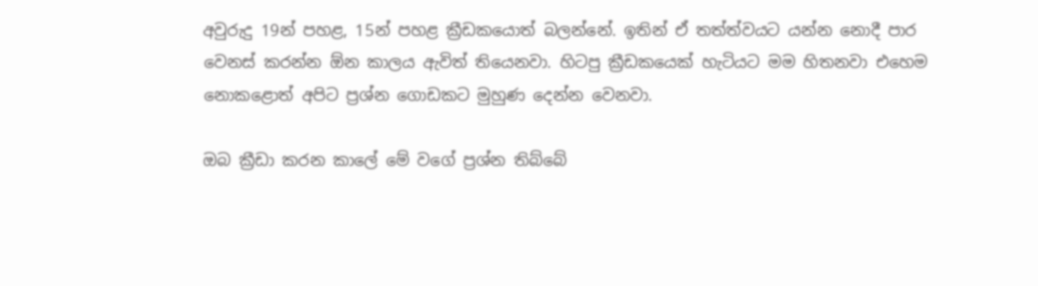අවුරුදු 19න් පහළ, 15න් පහළ ක්‍රීඩකයොත් බලන්නේ. ඉතින් ඒ තත්ත්වයට යන්න නොදී පාර වෙනස් කරන්න ඕන කාලය ඇවිත් තියෙනවා. හිටපු ක්‍රීඩකයෙක් හැටියට මම හිතනවා එහෙම නොකළොත් අපිට ප්‍රශ්න ගොඩකට මුහුණ දෙන්න වෙනවා.

ඔබ ක්‍රීඩා කරන කාලේ මේ වගේ ප්‍රශ්න තිබ්බේ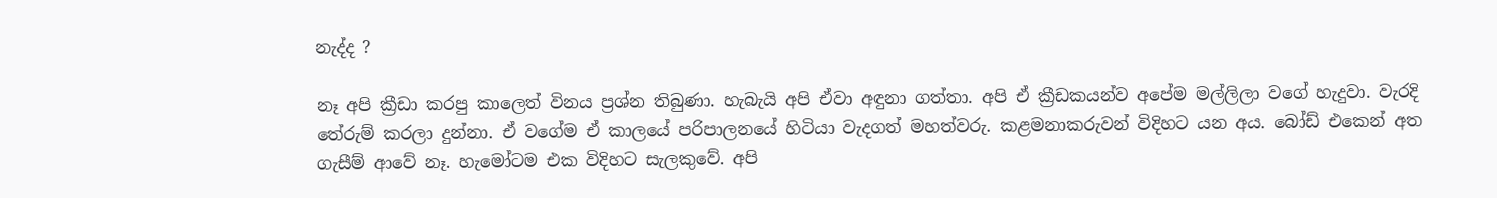නැද්ද ?

නෑ අපි ක්‍රීඩා කරපු කාලෙත් විනය ප්‍රශ්න තිබුණා. හැබැයි අපි ඒවා අඳුනා ගත්තා. අපි ඒ ක්‍රීඩකයන්ව අපේම මල්ලිලා වගේ හැදුවා. වැරදි තේරුම් කරලා දුන්නා. ඒ වගේම ඒ කාලයේ පරිපාලනයේ හිටියා වැදගත් මහත්වරු. කළමනාකරුවන් විදිහට යන අය. බෝඩ් එකෙන් අත ගැසීම් ආවේ නෑ. හැමෝටම එක විදිහට සැලකුවේ. අපි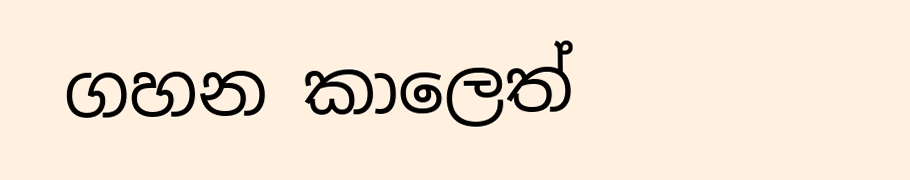ගහන කාලෙත්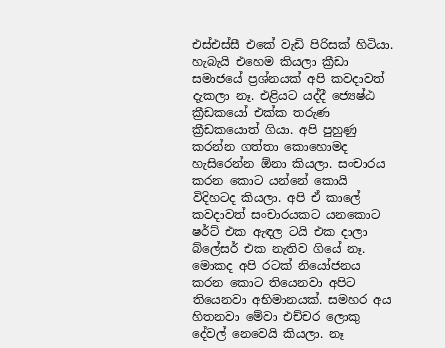එස්එස්සී එකේ වැඩි පිරිසක් හිටියා. හැබැයි එහෙම කියලා ක්‍රීඩා සමාජයේ ප්‍රශ්නයක් අපි කවදාවත් දැකලා නෑ. එළියට යද්දී ජ්‍යෙෂ්ඨ ක්‍රීඩකයෝ එක්ක තරුණ ක්‍රීඩකයොත් ගියා. අපි පුහුණු කරන්න ගත්තා කොහොමද හැසිරෙන්න ඕනා කියලා. සංචාරය කරන කොට යන්නේ කොයි විදිහටද කියලා. අපි ඒ කාලේ කවදාවත් සංචාරයකට යනකොට ෂර්ට් එක ඇඳල ටයි එක දාලා බ්ලේසර් එක නැතිව ගියේ නෑ. මොකද අපි රටක් නියෝජනය කරන කොට තියෙනවා අපිට තියෙනවා අභිමානයක්. සමහර අය හිතනවා මේවා එච්චර ලොකු දේවල් නෙවෙයි කියලා. නෑ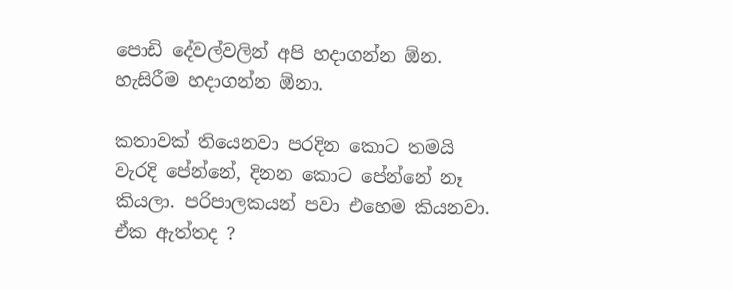පොඩි දේවල්වලින් අපි හදාගන්න ඕන. හැසිරීම හදාගන්න ඕනා.

කතාවක් තියෙනවා පරදින කොට තමයි වැරදි පේන්නේ, දිනන කොට පේන්නේ නෑ කියලා. පරිපාලකයන් පවා එහෙම කියනවා. ඒක ඇත්තද ?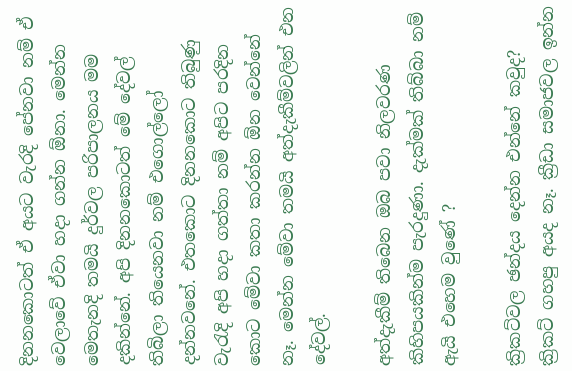දිනනකොටත් ඒ අයට වැරදි පේනවා නම් ඒ වෙලාවේ ඒවා හදා ගන්න ඕනා. මෙන්න මෙතැනදි තමයි දුර්වල පරිපාලනය මම දකින්නේ. අපි දිනනකොටත් මේ දේවල් තිබිලා තියෙනවා නම් එගොල්ලෝ දන්නවනේ. එතකොට දිනනකොට තිබුණු වැරැදි අපි හදා ගත්තා නම් අපිට පරදින කොට මේවා කතා කරන්න ඕන වෙන්නේ නෑ. මෙන්න මේවා තමයි අත්දැකීම්වලින් එන දේවල්.

අත්දැකීම් තිබෙන ඔබ පවා නිලවරණ කිහිපයකින්ම පැරදුණා. දැක්මක් තිබ්බා නම් ඇයි එහෙම වුණේ ?

ක්‍රිකට්වල ඡන්දය දෙන්න එන්නේ කවුද? ක්‍රිකට් ගහපු අයද නෑ. ක්‍රීඩා සමාජවල ඉන්න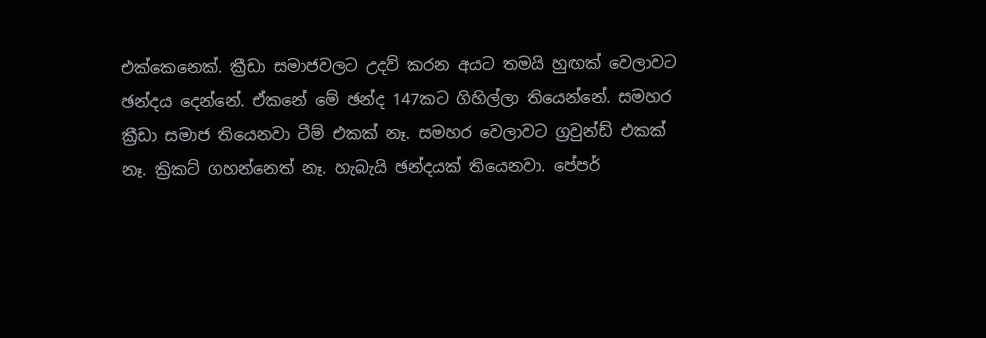එක්කෙනෙක්. ක්‍රීඩා සමාජවලට උදව් කරන අයට තමයි හුඟක් වෙලාවට ඡන්දය දෙන්නේ. ඒකනේ මේ ඡන්ද 147කට ගිහිල්ලා තියෙන්නේ. සමහර ක්‍රීඩා සමාජ තියෙනවා ටීම් එකක් නෑ. සමහර වෙලාවට ග්‍රවුන්ඩ් එකක් නෑ. ක්‍රිකට් ගහන්නෙත් නෑ. හැබැයි ඡන්දයක් තියෙනවා. පේපර්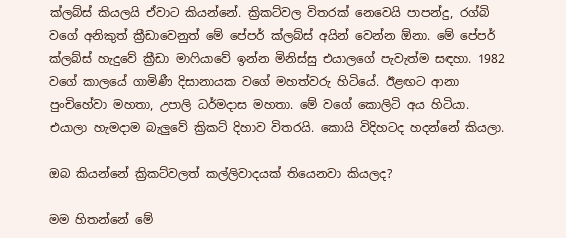ක්ලබ්ස් කියලයි ඒවාට කියන්නේ. ක්‍රිකට්වල විතරක් නෙවෙයි පාපන්දු, රග්බි වගේ අනිකුත් ක්‍රීඩාවෙනුත් මේ පේපර් ක්ලබ්ස් අයින් වෙන්න ඕනා. මේ පේපර් ක්ලබ්ස් හැදුවේ ක්‍රීඩා මාෆියාවේ ඉන්න මිනිස්සු එයාලගේ පැවැත්ම සඳහා. 1982 වගේ කාලයේ ගාමිණී දිසානායක වගේ මහත්වරු හිටියේ. ඊළඟට ආනා පුංචිහේවා මහතා, උපාලි ධර්මදාස මහතා. මේ වගේ කොලිටි අය හිටියා. එයාලා හැමදාම බැලුවේ ක්‍රිකට් දිහාව විතරයි. කොයි විදිහටද හදන්නේ කියලා.

ඔබ කියන්නේ ක්‍රිකට්වලත් කල්ලිවාදයක් තියෙනවා කියලද?

මම හිතන්නේ මේ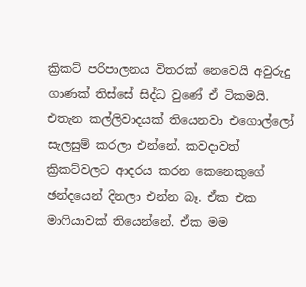ක්‍රිකට් පරිපාලනය විතරක් නෙවෙයි අවුරුදු ගාණක් තිස්සේ සිද්ධ වුණේ ඒ ටිකමයි. එතැන කල්ලිවාදයක් තියෙනවා එගොල්ලෝ සැලසුම් කරලා එන්නේ. කවදාවත් ක්‍රිකට්වලට ආදරය කරන කෙනෙකුගේ ඡන්දයෙන් දිනලා එන්න බෑ. ඒක එක මාෆියාවක් තියෙන්නේ. ඒක මම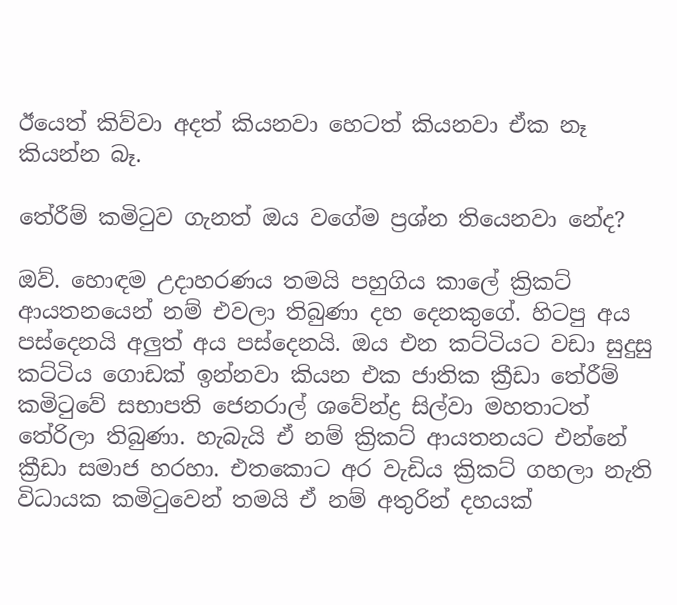ඊයෙත් කිව්වා අදත් කියනවා හෙටත් කියනවා ඒක නෑ කියන්න බෑ.

තේරීම් කමිටුව ගැනත් ඔය වගේම ප්‍රශ්න තියෙනවා නේද?

ඔව්. හොඳම උදාහරණය තමයි පහුගිය කාලේ ක්‍රිකට් ආයතනයෙන් නම් එවලා තිබුණා දහ දෙනකුගේ. හිටපු අය පස්දෙනයි අලුත් අය පස්දෙනයි. ඔය එන කට්ටියට වඩා සුදුසු කට්ටිය ගොඩක් ඉන්නවා කියන එක ජාතික ක්‍රීඩා තේරීම් කමිටුවේ සභාපති ජෙනරාල් ශවේන්ද්‍ර සිල්වා මහතාටත් තේරිලා තිබුණා. හැබැයි ඒ නම් ක්‍රිකට් ආයතනයට එන්නේ ක්‍රීඩා සමාජ හරහා. එතකොට අර වැඩිය ක්‍රිකට් ගහලා නැති විධායක කමිටුවෙන් තමයි ඒ නම් අතුරින් දහයක්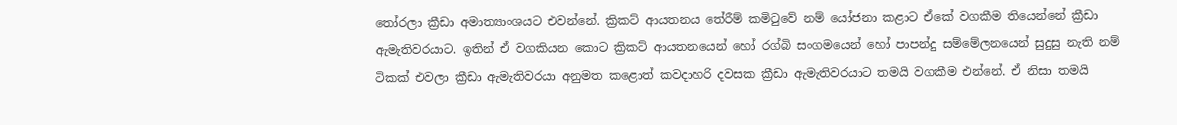තෝරලා ක්‍රීඩා අමාත්‍යාංශයට එවන්නේ. ක්‍රිකට් ආයතනය තේරීම් කමිටුවේ නම් යෝජනා කළාට ඒකේ වගකීම තියෙන්නේ ක්‍රීඩා ඇමැතිවරයාට. ඉතින් ඒ වගකියන කොට ක්‍රිකට් ආයතනයෙන් හෝ රග්බි සංගමයෙන් හෝ පාපන්දු සම්මේලනයෙන් සුදුසු නැති නම් ටිකක් එවලා ක්‍රීඩා ඇමැතිවරයා අනුමත කළොත් කවදාහරි දවසක ක්‍රීඩා ඇමැතිවරයාට තමයි වගකීම එන්නේ. ඒ නිසා තමයි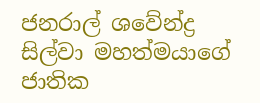ජනරාල් ශවේන්ද්‍ර සිල්වා මහත්මයාගේ ජාතික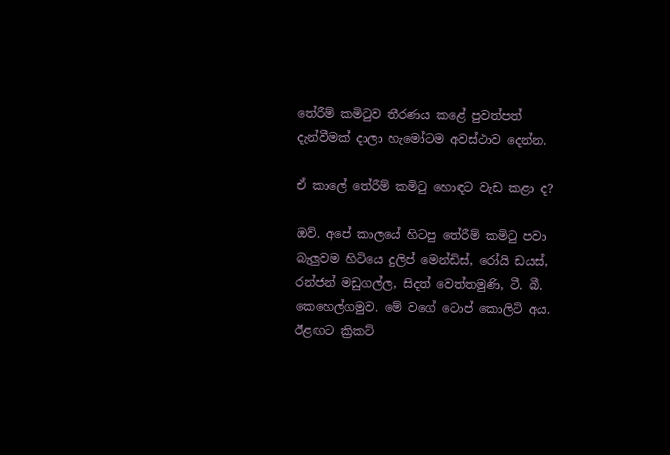තේරීම් කමිටුව තීරණය කළේ පුවත්පත් දැන්වීමක් දාලා හැමෝටම අවස්ථාව දෙන්න.

ඒ කාලේ තේරීම් කමිටු හොඳට වැඩ කළා ද?

ඔව්. අපේ කාලයේ හිටපු තේරීම් කමිටු පවා බැලුවම හිටියෙ දුලිප් මෙන්ඩිස්, රෝයි ඩයස්, රන්ජන් මඩුගල්ල, සිදත් වෙත්තමුණි, ටී. බී. කෙහෙල්ගමුව. මේ වගේ ටොප් කොලිටි අය. ඊළඟට ක්‍රිකට්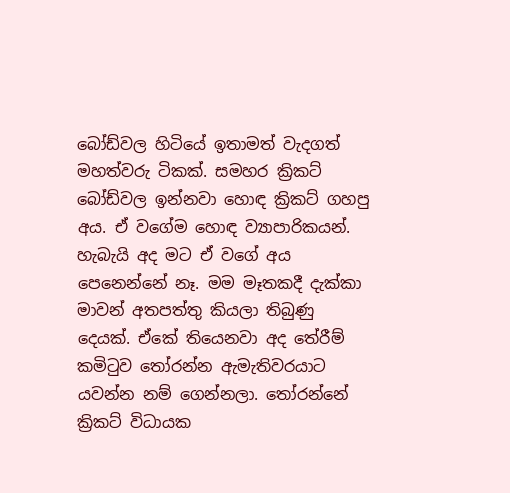බෝඩ්වල හිටියේ ඉතාමත් වැදගත් මහත්වරු ටිකක්. සමහර ක්‍රිකට් බෝඩ්වල ඉන්නවා හොඳ ක්‍රිකට් ගහපු අය. ඒ වගේම හොඳ ව්‍යාපාරිකයන්. හැබැයි අද මට ඒ වගේ අය පෙනෙන්නේ නෑ. මම මෑතකදී දැක්කා මාවන් අතපත්තු කියලා තිබුණු දෙයක්. ඒකේ තියෙනවා අද තේරීම් කමිටුව තෝරන්න ඇමැතිවරයාට යවන්න නම් ගෙන්නලා. තෝරන්නේ ක්‍රිකට් විධායක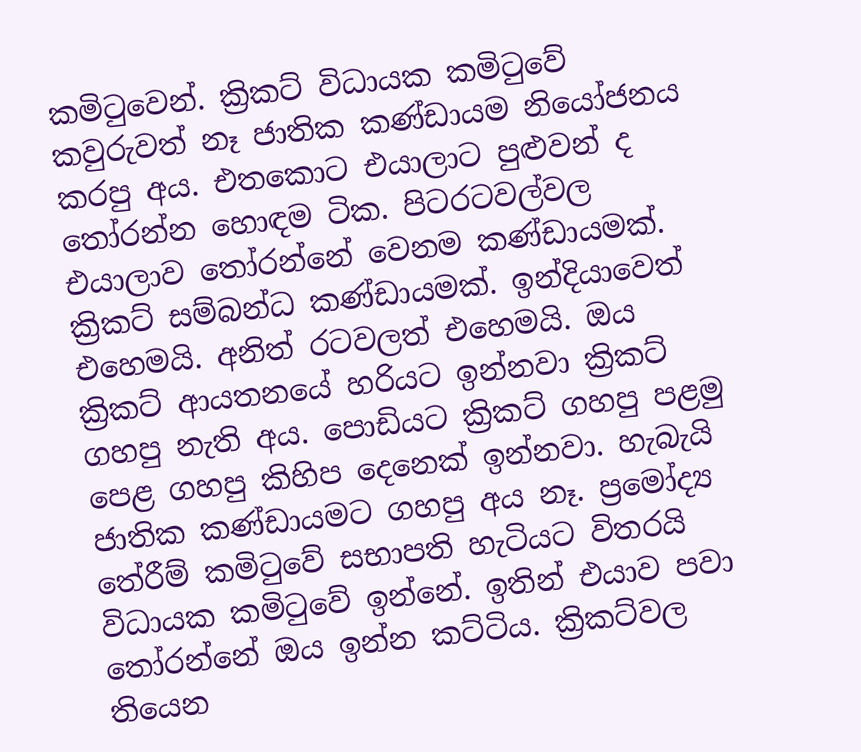කමිටුවෙන්. ක්‍රිකට් විධායක කමිටුවේ කවුරුවත් නෑ ජාතික කණ්ඩායම නියෝජනය කරපු අය. එතකොට එයාලාට පුළුවන් ද තෝරන්න හොඳම ටික. පිටරටවල්වල එයාලාව තෝරන්නේ වෙනම කණ්ඩායමක්. ක්‍රිකට් සම්බන්ධ කණ්ඩායමක්. ඉන්දියාවෙත් එහෙමයි. අනිත් රටවලත් එහෙමයි. ඔය ක්‍රිකට් ආයතනයේ හරියට ඉන්නවා ක්‍රිකට් ගහපු නැති අය. පොඩියට ක්‍රිකට් ගහපු පළමු පෙළ ගහපු කිහිප දෙනෙක් ඉන්නවා. හැබැයි ජාතික කණ්ඩායමට ගහපු අය නෑ. ප්‍රමෝද්‍ය තේරීම් කමිටුවේ සභාපති හැටියට විතරයි විධායක කමිටුවේ ඉන්නේ. ඉතින් එයාව පවා තෝරන්නේ ඔය ඉන්න කට්ටිය. ක්‍රිකට්වල තියෙන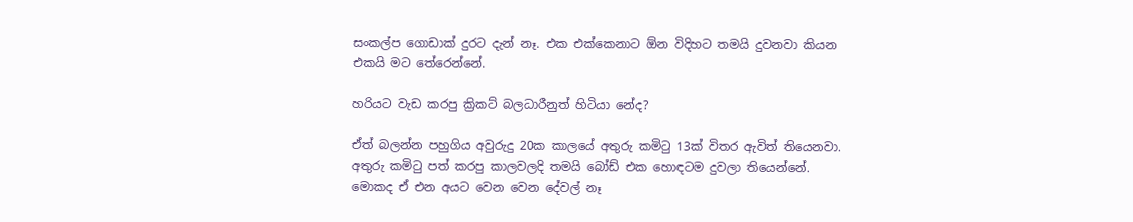සංකල්ප ගොඩාක් දුරට දැන් නෑ. එක එක්කෙනාට ඕන විදිහට තමයි දුවනවා කියන එකයි මට තේරෙන්නේ.

හරියට වැඩ කරපු ක්‍රිකට් බලධාරීනුත් හිටියා නේද?

ඒත් බලන්න පහුගිය අවුරුදු 20ක කාලයේ අතුරු කමිටු 13ක් විතර ඇවිත් තියෙනවා. අතුරු කමිටු පත් කරපු කාලවලදි තමයි බෝඩ් එක හොඳටම දුවලා තියෙන්නේ. මොකද ඒ එන අයට වෙන වෙන දේවල් නෑ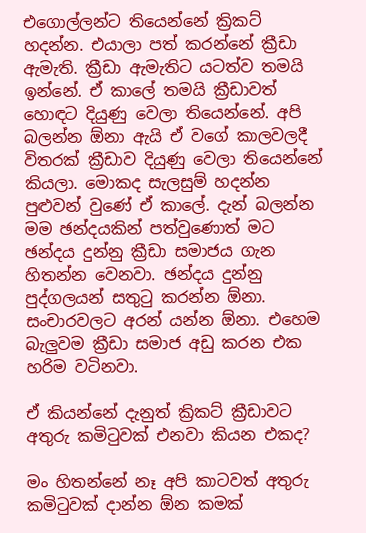එගොල්ලන්ට තියෙන්නේ ක්‍රිකට් හදන්න. එයාලා පත් කරන්නේ ක්‍රීඩා ඇමැති. ක්‍රීඩා ඇමැතිට යටත්ව තමයි ඉන්නේ. ඒ කාලේ තමයි ක්‍රීඩාවත් හොඳට දියුණු වෙලා තියෙන්නේ. අපි බලන්න ඕනා ඇයි ඒ වගේ කාලවලදී විතරක් ක්‍රීඩාව දියුණු වෙලා තියෙන්නේ කියලා. මොකද සැලසුම් හදන්න පුළුවන් වුණේ ඒ කාලේ. දැන් බලන්න මම ඡන්දයකින් පත්වුණොත් මට ඡන්දය දුන්නු ක්‍රීඩා සමාජය ගැන හිතන්න වෙනවා. ඡන්දය දුන්නු පුද්ගලයන් සතුටු කරන්න ඕනා. සංචාරවලට අරන් යන්න ඕනා. එහෙම බැලුවම ක්‍රීඩා සමාජ අඩු කරන එක හරිම වටිනවා.

ඒ කියන්නේ දැනුත් ක්‍රිකට් ක්‍රීඩාවට අතුරු කමිටුවක් එනවා කියන එකද?

මං හිතන්නේ නෑ අපි කාටවත් අතුරු කමිටුවක් දාන්න ඕන කමක්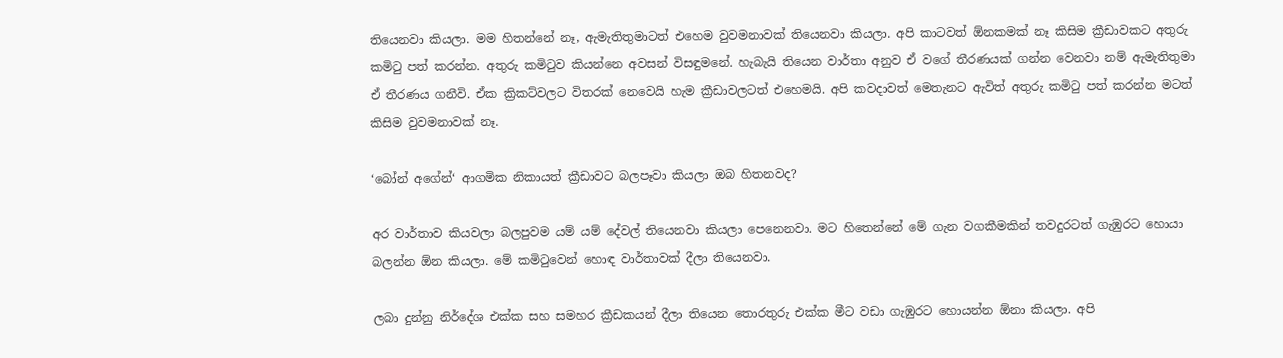තියෙනවා කියලා. මම හිතන්නේ නෑ, ඇමැතිතුමාටත් එහෙම වුවමනාවක් තියෙනවා කියලා. අපි කාටවත් ඕනකමක් නෑ කිසිම ක්‍රීඩාවකට අතුරු කමිටු පත් කරන්න. අතුරු කමිටුව කියන්නෙ අවසන් විසඳුමනේ. හැබැයි තියෙන වාර්තා අනුව ඒ වගේ තීරණයක් ගන්න වෙනවා නම් ඇමැතිතුමා ඒ තීරණය ගනීවි. ඒක ක්‍රිකට්වලට විතරක් නෙවෙයි හැම ක්‍රීඩාවලටත් එහෙමයි. අපි කවදාවත් මෙතැනට ඇවිත් අතුරු කමිටු පත් කරන්න මටත් කිසිම වුවමනාවක් නෑ.

‘බෝන් අගේන්‘ ආගමික නිකායත් ක්‍රීඩාවට බලපෑවා කියලා ඔබ හිතනවද?

අර වාර්තාව කියවලා බලපුවම යම් යම් දේවල් තියෙනවා කියලා පෙනෙනවා. මට හිතෙන්නේ මේ ගැන වගකීමකින් තවදුරටත් ගැඹුරට හොයා බලන්න ඕන කියලා. මේ කමිටුවෙන් හොඳ වාර්තාවක් දීලා තියෙනවා.

ලබා දුන්නු නිර්දේශ එක්ක සහ සමහර ක්‍රීඩකයන් දීලා තියෙන තොරතුරු එක්ක මීට වඩා ගැඹුරට හොයන්න ඕනා කියලා. අපි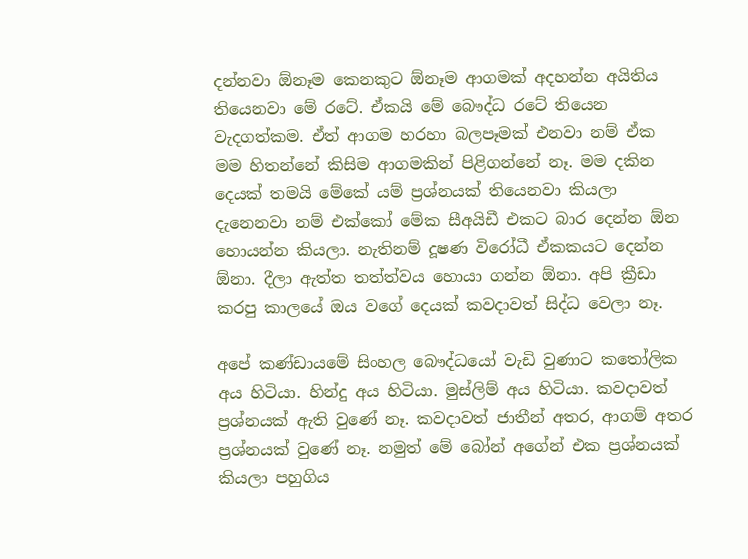දන්නවා ඕනෑම කෙනකුට ඕනෑම ආගමක් අදහන්න අයිතිය තියෙනවා මේ රටේ. ඒකයි මේ බෞද්ධ රටේ තියෙන වැදගත්කම. ඒත් ආගම හරහා බලපෑමක් එනවා නම් ඒක මම හිතන්නේ කිසිම ආගමකින් පිළිගන්නේ නෑ. මම දකින දෙයක් තමයි මේකේ යම් ප්‍රශ්නයක් තියෙනවා කියලා දැනෙනවා නම් එක්කෝ මේක සීඅයිඩී එකට බාර දෙන්න ඕන හොයන්න කියලා. නැතිනම් දූෂණ විරෝධී ඒකකයට දෙන්න ඕනා. දීලා ඇත්ත තත්ත්වය හොයා ගන්න ඕනා. අපි ක්‍රීඩා කරපු කාලයේ ඔය වගේ දෙයක් කවදාවත් සිද්ධ වෙලා නෑ.

අපේ කණ්ඩායමේ සිංහල බෞද්ධයෝ වැඩි වුණාට කතෝලික අය හිටියා. හින්දු අය හිටියා. මුස්ලිම් අය හිටියා. කවදාවත් ප්‍රශ්නයක් ඇති වුණේ නෑ. කවදාවත් ජාතීන් අතර, ආගම් අතර ප්‍රශ්නයක් වුණේ නෑ. නමුත් මේ බෝන් අගේන් එක ප්‍රශ්නයක් කියලා පහුගිය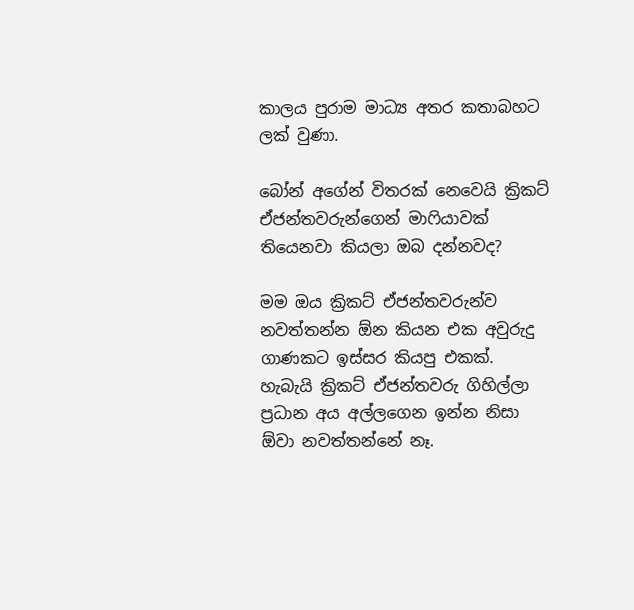කාලය පුරාම මාධ්‍ය අතර කතාබහට ලක් වුණා.

බෝන් අගේන් විතරක් නෙවෙයි ක්‍රිකට් ඒජන්තවරුන්ගෙන් මාෆියාවක් තියෙනවා කියලා ඔබ දන්නවද?

මම ඔය ක්‍රිකට් ඒජන්තවරුන්ව නවත්තන්න ඕන කියන එක අවුරුදු ගාණකට ඉස්සර කියපු එකක්. හැබැයි ක්‍රිකට් ඒජන්තවරු ගිහිල්ලා ප්‍රධාන අය අල්ලගෙන ඉන්න නිසා ඕවා නවත්තන්නේ නෑ.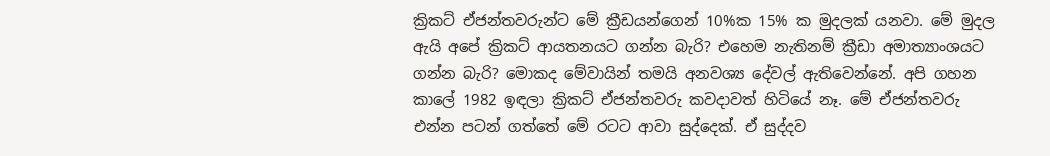ක්‍රිකට් ඒජන්තවරුන්ට මේ ක්‍රීඩයන්ගෙන් 10%ක 15% ක මුදලක් යනවා. මේ මුදල ඇයි අපේ ක්‍රිකට් ආයතනයට ගන්න බැරි? එහෙම නැතිනම් ක්‍රීඩා අමාත්‍යාංශයට ගන්න බැරි? මොකද මේවායින් තමයි අනවශ්‍ය දේවල් ඇතිවෙන්නේ. අපි ගහන කාලේ 1982 ඉඳලා ක්‍රිකට් ඒජන්තවරු කවදාවත් හිටියේ නෑ. මේ ඒජන්තවරු එන්න පටන් ගත්තේ මේ රටට ආවා සුද්දෙක්. ඒ සුද්දව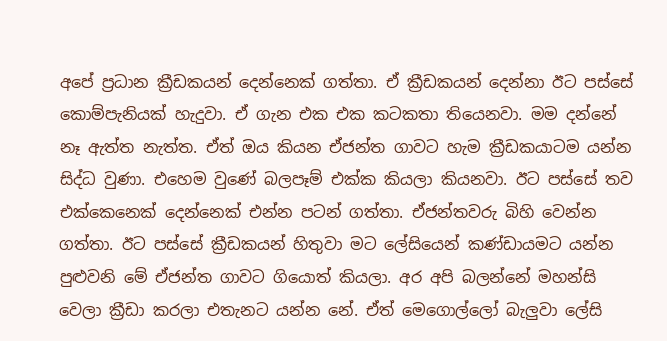අපේ ප්‍රධාන ක්‍රීඩකයන් දෙන්නෙක් ගත්තා. ඒ ක්‍රීඩකයන් දෙන්නා ඊට පස්සේ කොම්පැනියක් හැදුවා. ඒ ගැන එක එක කටකතා තියෙනවා. මම දන්නේ නෑ ඇත්ත නැත්ත. ඒත් ඔය කියන ඒජන්ත ගාවට හැම ක්‍රීඩකයාටම යන්න සිද්ධ වුණා. එහෙම වුණේ බලපෑම් එක්ක කියලා කියනවා. ඊට පස්සේ තව එක්කෙනෙක් දෙන්නෙක් එන්න පටන් ගත්තා. ඒජන්තවරු බිහි වෙන්න ගත්තා. ඊට පස්සේ ක්‍රීඩකයන් හිතුවා මට ලේසියෙන් කණ්ඩායමට යන්න පුළුවනි මේ ඒජන්ත ගාවට ගියොත් කියලා. අර අපි බලන්නේ මහන්සි වෙලා ක්‍රීඩා කරලා එතැනට යන්න නේ. ඒත් මෙගොල්ලෝ බැලුවා ලේසි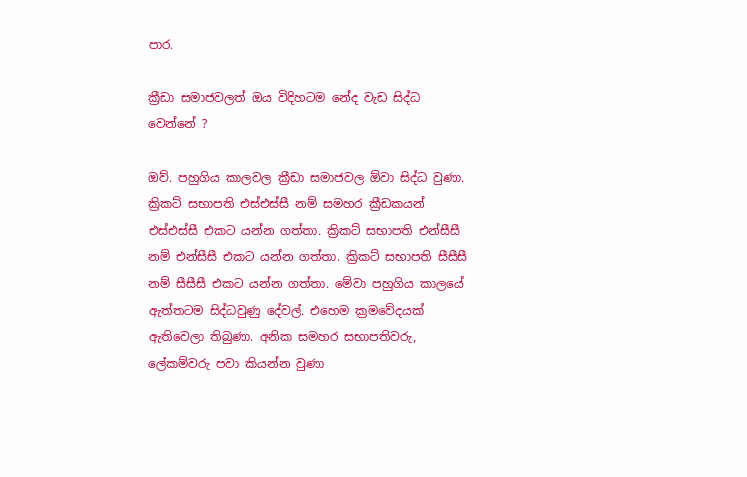පාර.

ක්‍රීඩා සමාජවලත් ඔය විදිහටම නේද වැඩ සිද්ධ වෙන්නේ ?

ඔව්. පහුගිය කාලවල ක්‍රීඩා සමාජවල ඕවා සිද්ධ වුණා. ක්‍රිකට් සභාපති එස්එස්සී නම් සමහර ක්‍රීඩකයන් එස්එස්සී එකට යන්න ගත්තා. ක්‍රිකට් සභාපති එන්සීසී නම් එන්සීසී එකට යන්න ගත්තා. ක්‍රිකට් සභාපති සීසීසී නම් සීසීසී එකට යන්න ගත්තා. මේවා පහුගිය කාලයේ ඇත්තටම සිද්ධවුණු දේවල්. එහෙම ක්‍රමවේදයක් ඇතිවෙලා තිබුණා. අනික සමහර සභාපතිවරු, ලේකම්වරු පවා කියන්න වුණා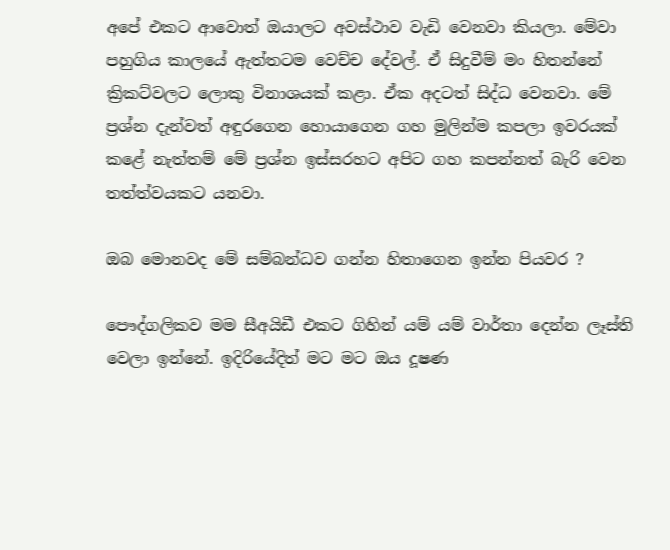අපේ එකට ආවොත් ඔයාලට අවස්ථාව වැඩි වෙනවා කියලා. මේවා පහුගිය කාලයේ ඇත්තටම වෙච්ච දේවල්. ඒ සිදුවීම් මං හිතන්නේ ක්‍රිකට්වලට ලොකු විනාශයක් කළා. ඒක අදටත් සිද්ධ වෙනවා. මේ ප්‍රශ්න දැන්වත් අඳුරගෙන හොයාගෙන ගහ මුලින්ම කපලා ඉවරයක් කළේ නැත්තම් මේ ප්‍රශ්න ඉස්සරහට අපිට ගහ කපන්නත් බැරි වෙන තත්ත්වයකට යනවා.

ඔබ මොනවද මේ සම්බන්ධව ගන්න හිතාගෙන ඉන්න පියවර ?

පෞද්ගලිකව මම සීඅයිඩී එකට ගිහින් යම් යම් වාර්තා දෙන්න ලෑස්ති වෙලා ඉන්නේ. ඉදිරියේදිත් මට මට ඔය දූෂණ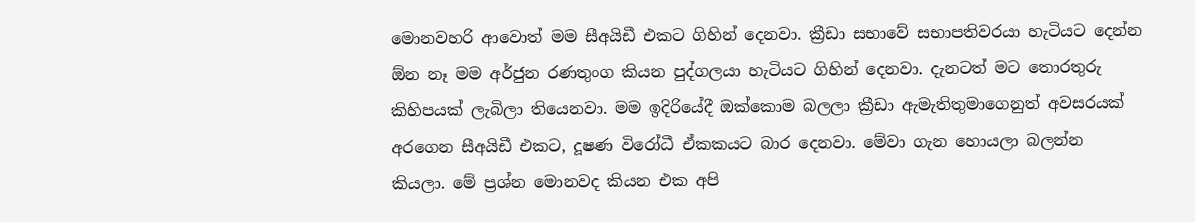මොනවහරි ආවොත් මම සීඅයිඩී එකට ගිහින් දෙනවා. ක්‍රීඩා සභාවේ සභාපතිවරයා හැටියට දෙන්න ඕන නෑ මම අර්ජුන රණතුංග කියන පුද්ගලයා හැටියට ගිහින් දෙනවා. දැනටත් මට තොරතුරු කිහිපයක් ලැබිලා තියෙනවා. මම ඉදිරියේදී ඔක්කොම බලලා ක්‍රීඩා ඇමැතිතුමාගෙනුත් අවසරයක් අරගෙන සීඅයිඩී එකට, දූෂණ විරෝධී ඒකකයට බාර දෙනවා. මේවා ගැන හොයලා බලන්න කියලා. මේ ප්‍රශ්න මොනවද කියන එක අපි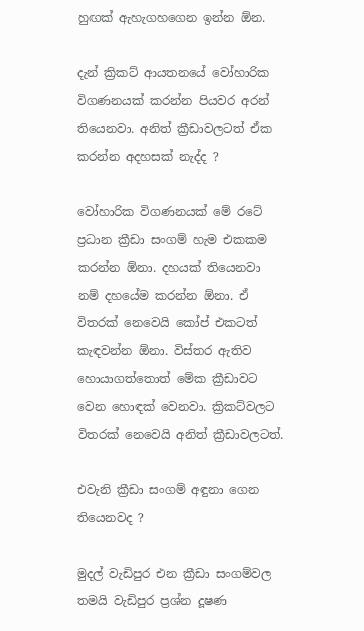හුඟක් ඇහැගහගෙන ඉන්න ඕන.

දැන් ක්‍රිකට් ආයතනයේ වෝහාරික විගණනයක් කරන්න පියවර අරන් තියෙනවා. අනිත් ක්‍රීඩාවලටත් ඒක කරන්න අදහසක් නැද්ද ?

වෝහාරික විගණනයක් මේ රටේ ප්‍රධාන ක්‍රීඩා සංගම් හැම එකකම කරන්න ඕනා. දහයක් තියෙනවා නම් දහයේම කරන්න ඕනා. ඒ විතරක් නෙවෙයි කෝප් එකටත් කැඳවන්න ඕනා. විස්තර ඇතිව හොයාගත්තොත් මේක ක්‍රීඩාවට වෙන හොඳක් වෙනවා. ක්‍රිකට්වලට විතරක් නෙවෙයි අනිත් ක්‍රීඩාවලටත්.

එවැනි ක්‍රීඩා සංගම් අඳුනා ගෙන තියෙනවද ?

මුදල් වැඩිපුර එන ක්‍රීඩා සංගම්වල තමයි වැඩිපුර ප්‍රශ්න දූෂණ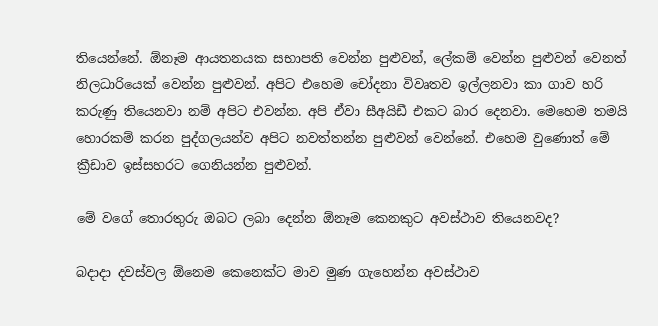තියෙන්නේ. ඕනෑම ආයතනයක සභාපති වෙන්න පුළුවන්, ලේකම් වෙන්න පුළුවන් වෙනත් නිලධාරියෙක් වෙන්න පුළුවන්. අපිට එහෙම චෝදනා විවෘතව ඉල්ලනවා කා ගාව හරි කරුණු තියෙනවා නම් අපිට එවන්න. අපි ඒවා සීඅයිඩී එකට බාර දෙනවා. මෙහෙම තමයි හොරකම් කරන පුද්ගලයන්ව අපිට නවත්තන්න පුළුවන් වෙන්නේ. එහෙම වුණොත් මේ ක්‍රීඩාව ඉස්සහරට ගෙනියන්න පුළුවන්.

මේ වගේ තොරතුරු ඔබට ලබා දෙන්න ඕනෑම කෙනකුට අවස්ථාව තියෙනවද?

බදාදා දවස්වල ඕනෙම කෙනෙක්ට මාව මුණ ගැහෙන්න අවස්ථාව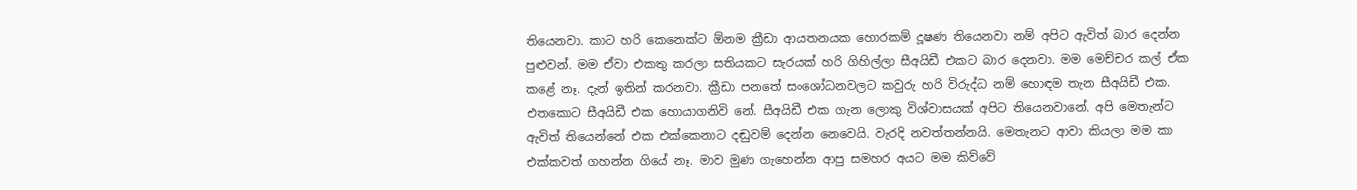තියෙනවා. කාට හරි කෙනෙක්ට ඕනම ක්‍රීඩා ආයතනයක හොරකම් දූෂණ තියෙනවා නම් අපිට ඇවිත් බාර දෙන්න පුළුවන්. මම ඒවා එකතු කරලා සතියකට සැරයක් හරි ගිහිල්ලා සීඅයිඩී එකට බාර දෙනවා. මම මෙච්චර කල් ඒක කළේ නෑ. දැන් ඉතින් කරනවා. ක්‍රීඩා පනතේ සංශෝධනවලට කවුරු හරි විරුද්ධ නම් හොඳම තැන සීඅයිඩී එක. එතකොට සීඅයිඩී එක හොයාගනිවි නේ. සීඅයිඩී එක ගැන ලොකු විශ්වාසයක් අපිට තියෙනවානේ. අපි මෙතැන්ට ඇවිත් තියෙන්නේ එක එක්කෙනාට දඬුවම් දෙන්න නෙවෙයි. වැරදි නවත්තන්නයි. මෙතැනට ආවා කියලා මම කා එක්කවත් ගහන්න ගියේ නෑ. මාව මුණ ගැහෙන්න ආපු සමහර අයට මම කිව්වේ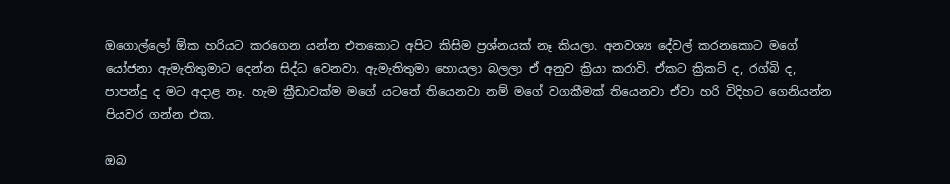ඔගොල්ලෝ ඕක හරියට කරගෙන යන්න එතකොට අපිට කිසිම ප්‍රශ්නයක් නෑ කියලා. අනවශ්‍ය දේවල් කරනකොට මගේ යෝජනා ඇමැතිතුමාට දෙන්න සිද්ධ වෙනවා. ඇමැතිතුමා හොයලා බලලා ඒ අනුව ක්‍රියා කරාවි. ඒකට ක්‍රිකට් ද, රග්බි ද, පාපන්දු ද මට අදාළ නෑ. හැම ක්‍රීඩාවක්ම මගේ යටතේ තියෙනවා නම් මගේ වගකීමක් තියෙනවා ඒවා හරි විදිහට ගෙනියන්න පියවර ගන්න එක.

ඔබ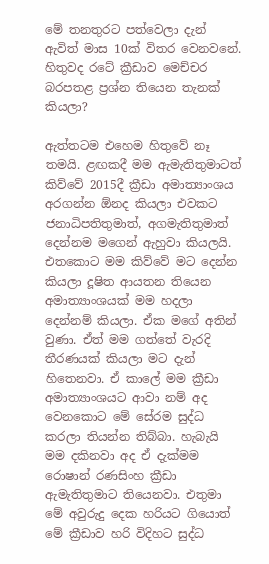මේ තනතුරට පත්වෙලා දැන් ඇවිත් මාස 10ක් විතර වෙනවනේ. හිතුවද රටේ ක්‍රීඩාව මෙච්චර බරපතළ ප්‍රශ්න තියෙන තැනක් කියලා?

ඇත්තටම එහෙම හිතුවේ නෑ තමයි. ළඟකදී මම ඇමැතිතුමාටත් කිව්වේ 2015දී ක්‍රීඩා අමාත්‍යාංශය අරගන්න ඕනද කියලා එවකට ජනාධිපතිතුමාත්, අගමැතිතුමාත් දෙන්නම මගෙන් ඇහුවා කියලයි. එතකොට මම කිව්වේ මට දෙන්න කියලා දූෂිත ආයතන තියෙන අමාත්‍යාංශයක් මම හදලා දෙන්නම් කියලා. ඒක මගේ අතින් වුණා. ඒත් මම ගත්තේ වැරදි තීරණයක් කියලා මට දැන් හිතෙනවා. ඒ කාලේ මම ක්‍රීඩා අමාත්‍යාංශයට ආවා නම් අද වෙනකොට මේ සේරම සුද්ධ කරලා තියන්න තිබ්බා. හැබැයි මම දකිනවා අද ඒ දැක්මම රොෂාන් රණසිංහ ක්‍රීඩා ඇමැතිතුමාට තියෙනවා. එතුමා මේ අවුරුදු දෙක හරියට ගියොත් මේ ක්‍රීඩාව හරි විදිහට සුද්ධ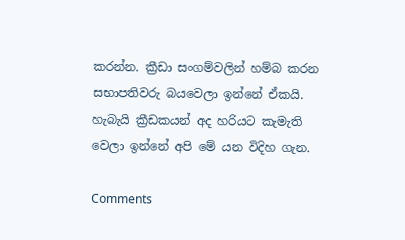කරන්න. ක්‍රීඩා සංගම්වලින් හම්බ කරන සභාපතිවරු බයවෙලා ඉන්නේ ඒකයි. හැබැයි ක්‍රීඩකයන් අද හරියට කැමැති වෙලා ඉන්නේ අපි මේ යන විදිහ ගැන.

Comments